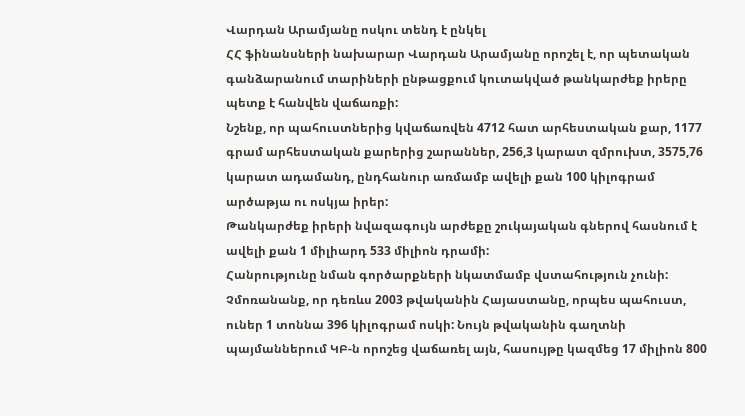Վարդան Արամյանը ոսկու տենդ է ընկել
ՀՀ ֆինանսների նախարար Վարդան Արամյանը որոշել է, որ պետական գանձարանում տարիների ընթացքում կուտակված թանկարժեք իրերը պետք է հանվեն վաճառքի:
Նշենք, որ պահուստներից կվաճառվեն 4712 հատ արհեստական քար, 1177 գրամ արհեստական քարերից շարաններ, 256,3 կարատ զմրուխտ, 3575,76 կարատ ադամանդ, ընդհանուր առմամբ ավելի քան 100 կիլոգրամ արծաթյա ու ոսկյա իրեր:
Թանկարժեք իրերի նվազագույն արժեքը շուկայական գներով հասնում է ավելի քան 1 միլիարդ 533 միլիոն դրամի:
Հանրությունը նման գործարքների նկատմամբ վստահություն չունի: Չմոռանանք, որ դեռևս 2003 թվականին Հայաստանը, որպես պահուստ, ուներ 1 տոննա 396 կիլոգրամ ոսկի: Նույն թվականին գաղտնի պայմաններում ԿԲ-ն որոշեց վաճառել այն, հասույթը կազմեց 17 միլիոն 800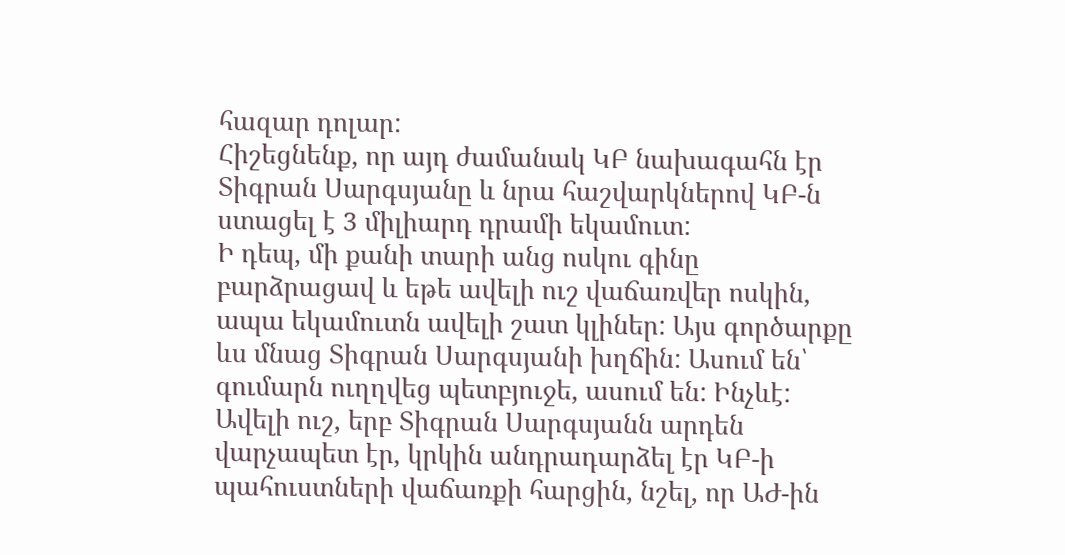հազար դոլար:
Հիշեցնենք, որ այդ ժամանակ ԿԲ նախագահն էր Տիգրան Սարգսյանը և նրա հաշվարկներով ԿԲ-ն ստացել է 3 միլիարդ դրամի եկամուտ:
Ի դեպ, մի քանի տարի անց ոսկու գինը բարձրացավ և եթե ավելի ուշ վաճառվեր ոսկին, ապա եկամուտն ավելի շատ կլիներ: Այս գործարքը ևս մնաց Տիգրան Սարգսյանի խղճին: Ասում են՝ գումարն ուղղվեց պետբյուջե, ասում են: Ինչևէ:
Ավելի ուշ, երբ Տիգրան Սարգսյանն արդեն վարչապետ էր, կրկին անդրադարձել էր ԿԲ-ի պահուստների վաճառքի հարցին, նշել, որ ԱԺ-ին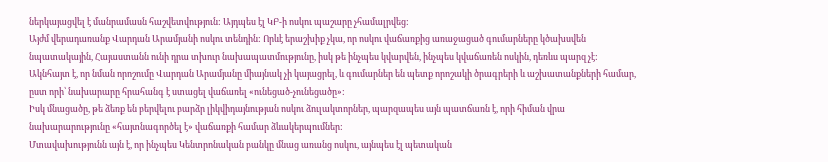ներկայացվել է մանրամասն հաշվետվություն: Այդպես էլ ԿԲ-ի ոսկու պաշարը չհամալրվեց:
Այժմ վերադառանք Վարդան Արամյանի ոսկու տենդին: Որևէ երաշխիք չկա, որ ոսկու վաճառքից առաջացած գումարները կծախսվեն նպատակային, Հայաստանն ունի դրա տխուր նախապատմությունը, իսկ թե ինչպես կվարվեն, ինչպես կվաճառեն ոսկին, դեռևս պարզ չէ:
Ակնհայտ է, որ նման որոշումը Վարդան Արամյանը միայնակ չի կայացրել, և գումարներ են պետք որոշակի ծրագրերի և աշխատանքների համար, ըստ որի՝ նախարարը հրահանգ է ստացել վաճառել «ունեցած-չունեցածը»:
Իսկ մնացածը, թե ձեռք են բերվելու բարձր լիկվիդայնության ոսկու ձուլակտորներ, պարզապես այն պատճառն է, որի հիման վրա նախարարությունը «հայտնագործել է» վաճառքի համար ձևակերպումներ:
Մտավախությունն այն է, որ ինչպես Կենտրոնական բանկը մնաց առանց ոսկու, այնպես էլ պետական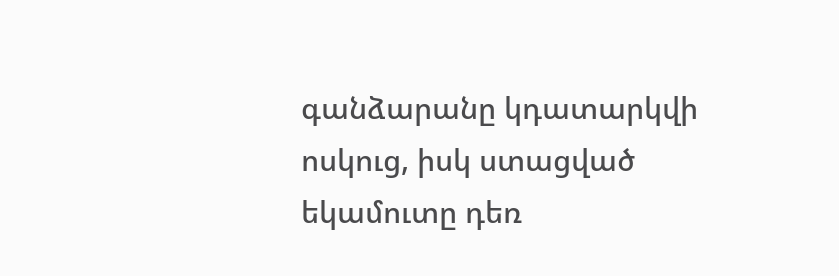գանձարանը կդատարկվի ոսկուց, իսկ ստացված եկամուտը դեռ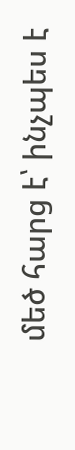մեծ հարց է՝ ինչպես է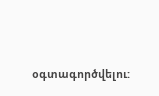օգտագործվելու: